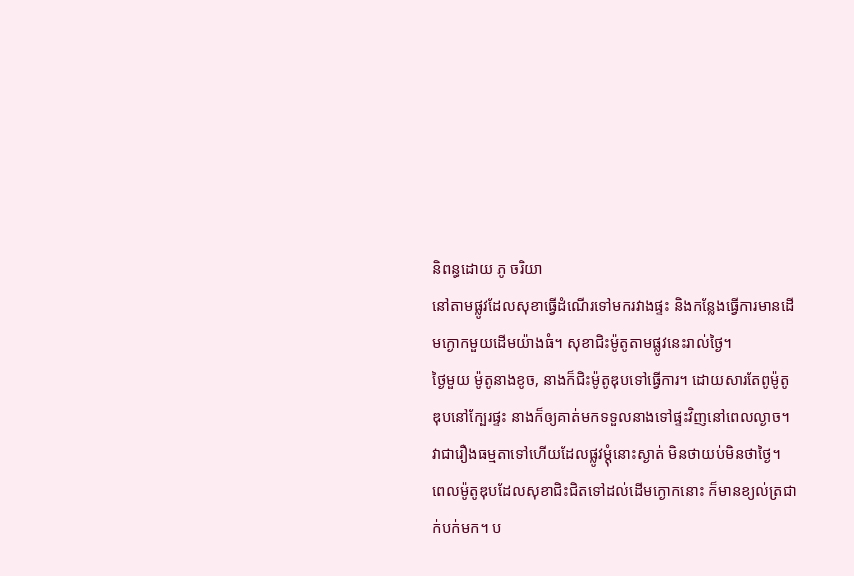និពន្ធដោយ ភូ ចរិយា
នៅតាមផ្លូវដែលសុខាធ្វើដំណើរទៅមករវាងផ្ទះ និងកន្លែងធ្វើការមានដើមក្ងោកមួយដើមយ៉ាងធំ។ សុខាជិះម៉ូតូតាមផ្លូវនេះរាល់ថ្ងៃ។
ថ្ងៃមួយ ម៉ូតូនាងខូច, នាងក៏ជិះម៉ូតូឌុបទៅធ្វើការ។ ដោយសារតែពូម៉ូតូឌុបនៅក្បែរផ្ទះ នាងក៏ឲ្យគាត់មកទទួលនាងទៅផ្ទះវិញនៅពេលល្ងាច។
វាជារឿងធម្មតាទៅហើយដែលផ្លូវម្តុំនោះស្ងាត់ មិនថាយប់មិនថាថ្ងៃ។
ពេលម៉ូតូឌុបដែលសុខាជិះជិតទៅដល់ដើមក្ងោកនោះ ក៏មានខ្យល់ត្រជាក់បក់មក។ ប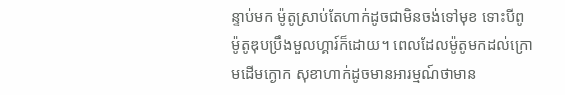ន្ទាប់មក ម៉ូតូស្រាប់តែហាក់ដូចជាមិនចង់ទៅមុខ ទោះបីពូម៉ូតូឌុបប្រឹងមួលហ្គារ៍ក៏ដោយ។ ពេលដែលម៉ូតូមកដល់ក្រោមដើមក្ងោក សុខាហាក់ដូចមានអារម្មណ៍ថាមាន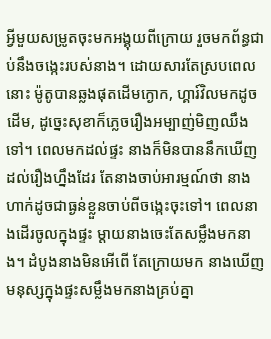អ្វីមួយសម្រូតចុះមកអង្គុយពីក្រោយ រួចមកព័ន្ធជាប់នឹងចង្កេះរបស់នាង។ ដោយសារតែស្របពេលនោះ ម៉ូតូបានឆ្លងផុតដើមក្ងោក, ហ្គារ៍វិលមកដូចដើម, ដូច្នេះសុខាក៏ភ្លេចរឿងអម្បាញ់មិញឈឹងទៅ។ ពេលមកដល់ផ្ទះ នាងក៏មិនបាននឹកឃើញដល់រឿងហ្នឹងដែរ តែនាងចាប់អារម្មណ៍ថា នាងហាក់ដូចជាធ្ងន់ខ្លួនចាប់ពីចង្កេះចុះទៅ។ ពេលនាងដើរចូលក្នុងផ្ទះ ម្តាយនាងចេះតែសម្លឹងមកនាង។ ដំបូងនាងមិនអើពើ តែក្រោយមក នាងឃើញមនុស្សក្នុងផ្ទះសម្លឹងមកនាងគ្រប់គ្នា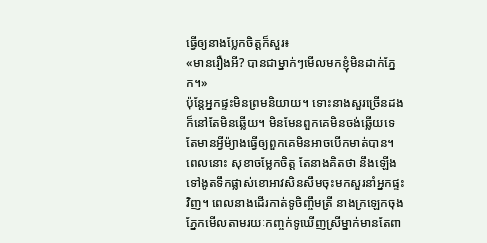ធ្វើឲ្យនាងប្លែកចិត្តក៏សួរ៖
«មានរឿងអី? បានជាម្នាក់ៗមើលមកខ្ញុំមិនដាក់ភ្នែក។»
ប៉ុន្តែអ្នកផ្ទះមិនព្រមនិយាយ។ ទោះនាងសួរច្រើនដង ក៏នៅតែមិនឆ្លើយ។ មិនមែនពួកគេមិនចង់ឆ្លើយទេ តែមានអ្វីម៉្យាងធ្វើឲ្យពួកគេមិនអាចបើកមាត់បាន។
ពេលនោះ សុខាចម្លែកចិត្ត តែនាងគិតថា នឹងឡើងទៅងូតទឹកផ្លាស់ខោអាវសិនសឹមចុះមកសួរនាំអ្នកផ្ទះវិញ។ ពេលនាងដើរកាត់ទូចិញ្ចឹមត្រី នាងក្រឡេកចុងភ្នែកមើលតាមរយៈកញ្ចក់ទូឃើញស្រីម្នាក់មានតែពា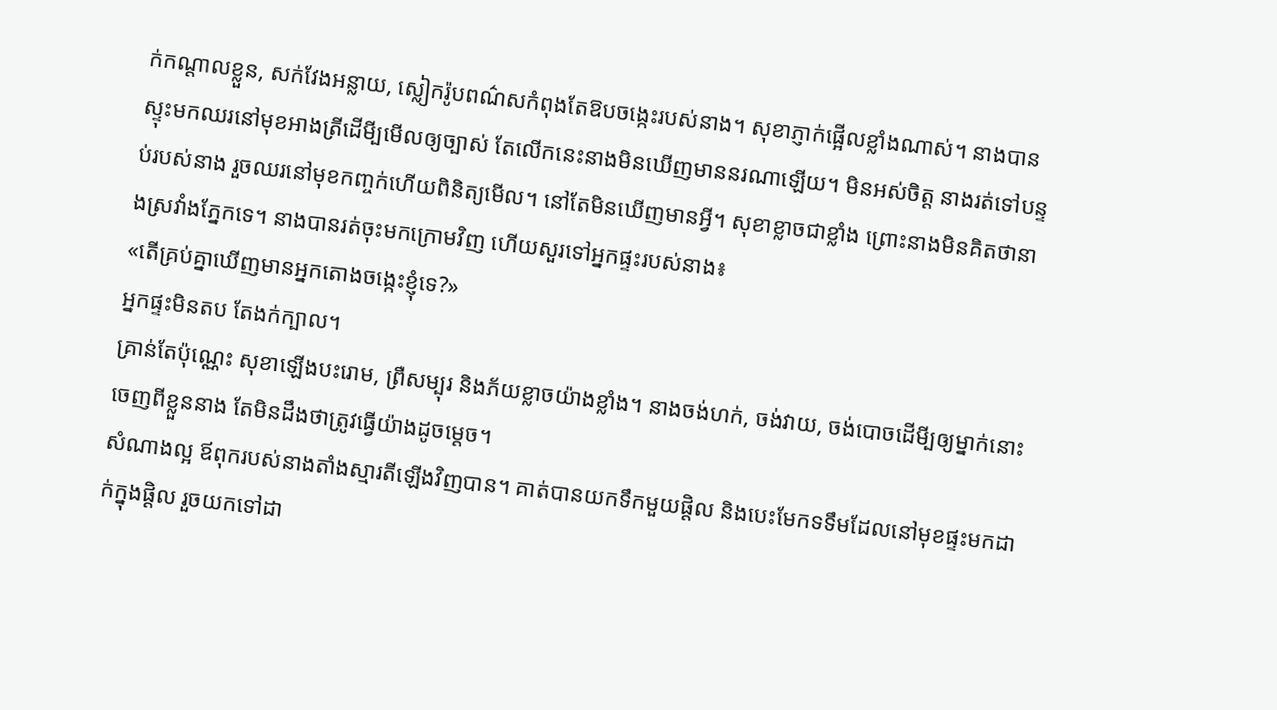ក់កណ្តាលខ្លួន, សក់វែងអន្លាយ, ស្លៀករ៉ូបពណ៌សកំពុងតែឱបចង្កេះរបស់នាង។ សុខាភ្ញាក់ផ្អើលខ្លាំងណាស់។ នាងបានស្ទុះមកឈរនៅមុខអាងត្រីដើមី្បមើលឲ្យច្បាស់ តែលើកនេះនាងមិនឃើញមាននរណាឡើយ។ មិនអស់ចិត្ត នាងរត់ទៅបន្ទប់របស់នាង រួចឈរនៅមុខកញ្ចក់ហើយពិនិត្យមើល។ នៅតែមិនឃើញមានអ្វី។ សុខាខ្លាចជាខ្លាំង ព្រោះនាងមិនគិតថានាងស្រវាំងភ្នែកទេ។ នាងបានរត់ចុះមកក្រោមវិញ ហើយសួរទៅអ្នកផ្ទះរបស់នាង៖
«តើគ្រប់គ្នាឃើញមានអ្នកតោងចង្កេះខ្ញុំទេ?»
អ្នកផ្ទះមិនតប តែងក់ក្បាល។
គ្រាន់តែប៉ុណ្ណេះ សុខាឡើងបះរោម, ព្រឺសម្បុរ និងភ័យខ្លាចយ៉ាងខ្លាំង។ នាងចង់ហក់, ចង់វាយ, ចង់បោចដើមី្បឲ្យម្នាក់នោះចេញពីខ្លួននាង តែមិនដឹងថាត្រូវធ្វើយ៉ាងដូចម្តេច។
សំណាងល្អ ឪពុករបស់នាងតាំងស្មារតីឡើងវិញបាន។ គាត់បានយកទឹកមួយផ្តិល និងបេះមែកទទឹមដែលនៅមុខផ្ទះមកដាក់ក្នុងផ្តិល រួចយកទៅដា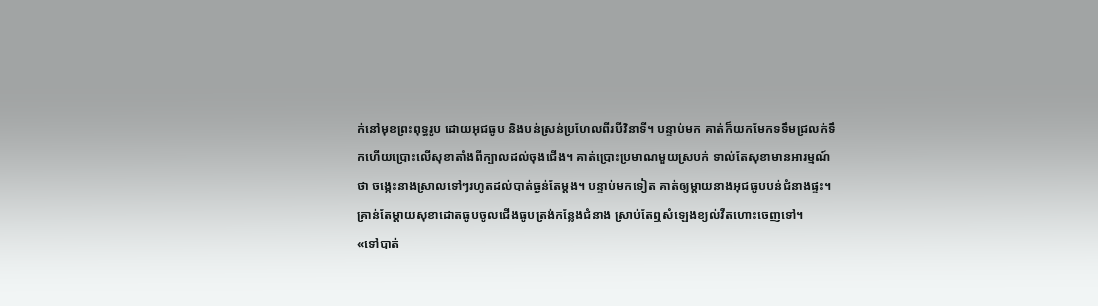ក់នៅមុខព្រះពុទ្ធរូប ដោយអុជធូប និងបន់ស្រន់ប្រហែលពីរបីវិនាទី។ បន្ទាប់មក គាត់ក៏យកមែកទទឹមជ្រលក់ទឹកហើយប្រោះលើសុខាតាំងពីក្បាលដល់ចុងជើង។ គាត់ប្រោះប្រមាណមួយស្របក់ ទាល់តែសុខាមានអារម្មណ៍ថា ចង្កេះនាងស្រាលទៅៗរហូតដល់បាត់ធ្ងន់តែម្តង។ បន្ទាប់មកទៀត គាត់ឲ្យម្តាយនាងអុជធូបបន់ជំនាងផ្ទះ។ គ្រាន់តែម្តាយសុខាដោតធូបចូលជើងធូបត្រង់កន្លែងជំនាង ស្រាប់តែឮសំឡេងខ្យល់វឺតហោះចេញទៅ។
«ទៅបាត់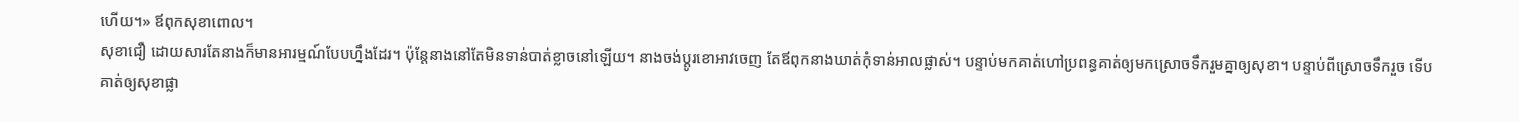ហើយ។» ឪពុកសុខាពោល។
សុខាជឿ ដោយសារតែនាងក៏មានអារម្មណ៍បែបហ្នឹងដែរ។ ប៉ុន្តែនាងនៅតែមិនទាន់បាត់ខ្លាចនៅឡើយ។ នាងចង់ប្តូរខោអាវចេញ តែឪពុកនាងឃាត់កុំទាន់អាលផ្លាស់។ បន្ទាប់មកគាត់ហៅប្រពន្ធគាត់ឲ្យមកស្រោចទឹករួមគ្នាឲ្យសុខា។ បន្ទាប់ពីស្រោចទឹករួច ទើបគាត់ឲ្យសុខាផ្លា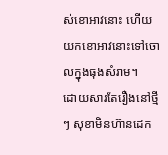ស់ខោអាវនោះ ហើយយកខោអាវនោះទៅចោលក្នុងធុងសំរាម។
ដោយសារតែរឿងនៅថ្មីៗ សុខាមិនហ៊ានដេក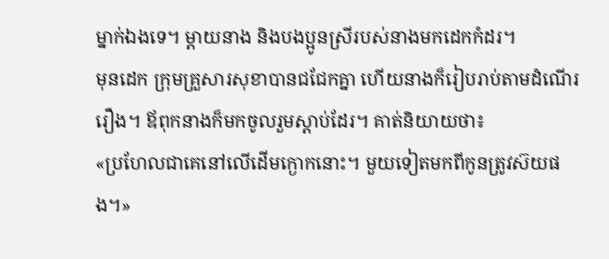ម្នាក់ឯងទេ។ ម្តាយនាង និងបងប្អូនស្រីរបស់នាងមកដេកកំដរ។
មុនដេក ក្រុមគ្រួសារសុខាបានជជែកគ្នា ហើយនាងក៏រៀបរាប់តាមដំណើររឿង។ ឪពុកនាងក៏មកចូលរួមស្តាប់ដែរ។ គាត់និយាយថា៖
«ប្រហែលជាគេនៅលើដើមក្ងោកនោះ។ មួយទៀតមកពីកូនត្រូវស៊យផង។»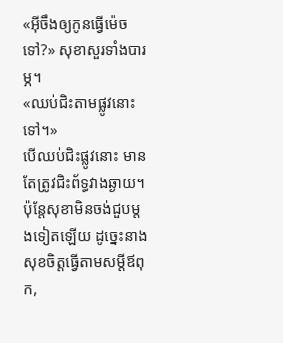«អ៊ីចឹងឲ្យកូនធ្វើម៉េចទៅ?» សុខាសួរទាំងបារម្ភ។
«ឈប់ជិះតាមផ្លូវនោះទៅ។»
បើឈប់ជិះផ្លូវនោះ មានតែត្រូវជិះព័ទ្ធវាងឆ្ងាយ។ ប៉ុន្តែសុខាមិនចង់ជួបម្តងទៀតឡើយ ដូច្នេះនាងសុខចិត្តធ្វើតាមសម្តីឪពុក,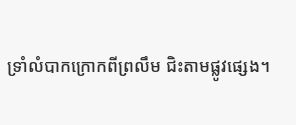ទ្រាំលំបាកក្រោកពីព្រលឹម ជិះតាមផ្លូវផ្សេង។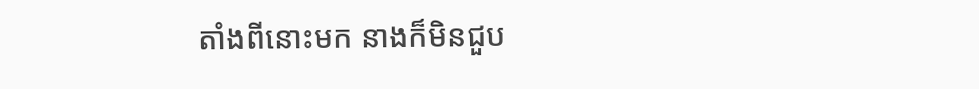តាំងពីនោះមក នាងក៏មិនជួប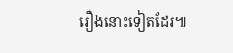រឿងនោះទៀតដែរ៕